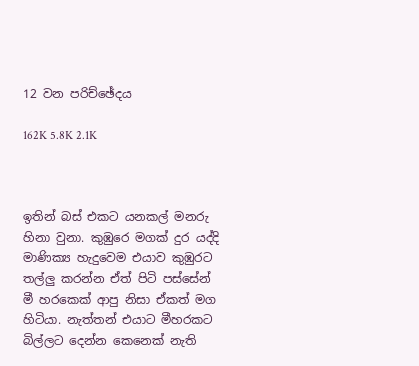12 වන පරිච්ඡේදය

162K 5.8K 2.1K



ඉතින් බස් එකට යනකල් මනරු හිනා වුනා. කුඹුරෙ මගක් දුර යද්දි මාණික්‍ය හැදුවෙම එයාව කුඹුරට තල්ලු කරන්න ඒත් පිටි පස්සේන් මී හරකෙක් ආපු නිසා ඒකත් මග හිටියා. නැත්තන් එයාට මීහරකට බිල්ලට දෙන්න කෙනෙක් නැති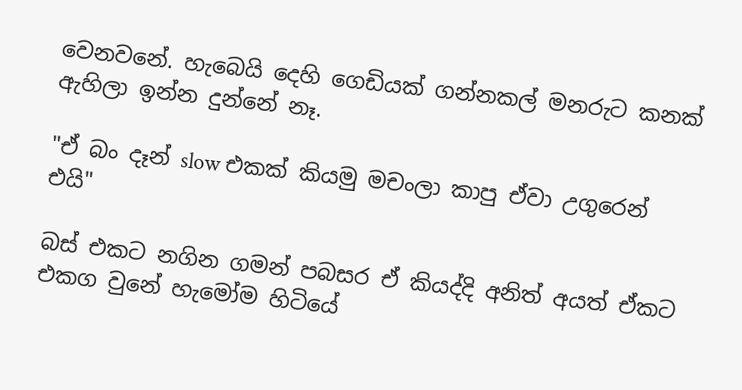වෙනවනේ. හැබෙයි දෙහි ගෙඩියක් ගන්නකල් මනරුට කනක් ඇහිලා ඉන්න දුන්නේ නෑ.

"ඒ බං දෑන් slow එකක් කියමු මචංලා කාපු ඒවා උගුරෙන් එයි"

බස් එකට නගින ගමන් පබසර ඒ කියද්දි අනිත් අයත් ඒකට එකග වුනේ හැමෝම හිටියේ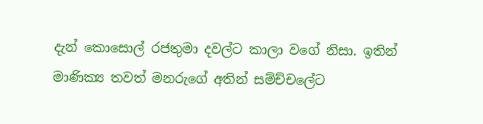දැන් කොසොල් රජතුමා දවල්ට කාලා වගේ නිසා. ඉතින් මාණික්‍ය තවත් මනරුගේ අතින් සම්ච්චලේට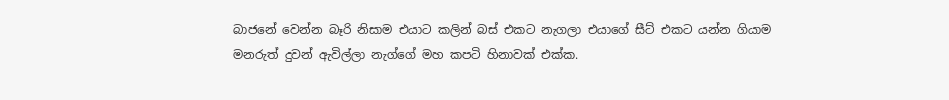බාජනේ වෙන්න බෑරි නිසාම එයාට කලින් බස් එකට නැගලා එයාගේ සීට් එකට යන්න ගියාම මනරුත් දුවන් ඇවිල්ලා නැග්ගේ මහ කපටි හිනාවක් එක්ක.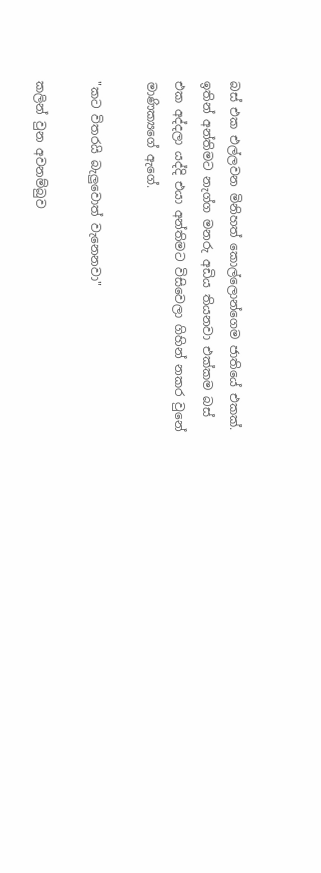බස් එක එල්ලවන මිනිහත් කොල්ලොන්ගෙම ජාතියේ එකක්. ඉතින් අන්තිමට නැග්ග මනරු අඩිය තියනවා එක්කම බස් එක අද්දලා යද්දි එයා අන්තිමට විසිවෙලා ගිහින් නකර වුනේ මාණික්‍යගේ ඇගේ.

"කට විතරයි බැලුවොත් වැනෙනවා"

කලින් වුන අවනම්බුව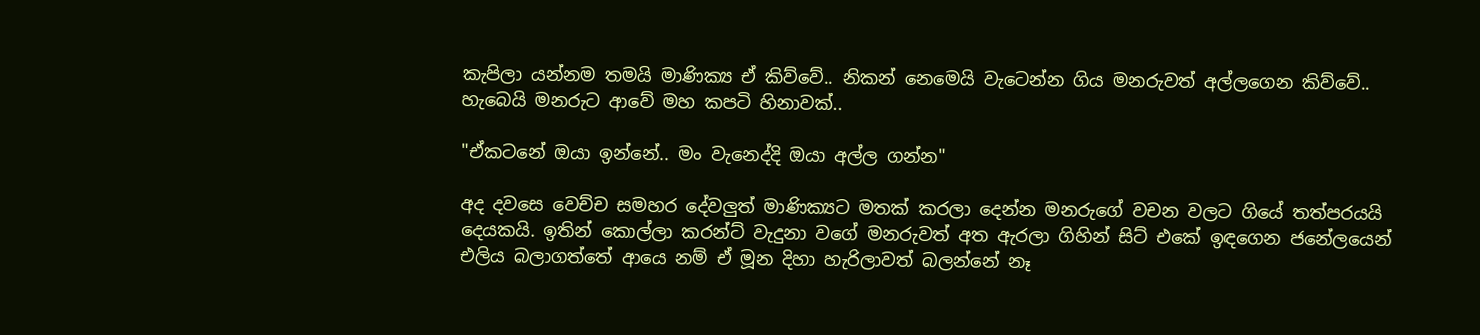කැපිලා යන්නම තමයි මාණික්‍ය ඒ කිව්වේ.. නිකන් නෙමෙයි වැටෙන්න ගිය මනරුවත් අල්ලගෙන කිව්වේ.. හැබෙයි මනරුට ආවේ මහ කපටි හිනාවක්..

"ඒකටනේ ඔයා ඉන්නේ.. මං වැනෙද්දි ඔයා අල්ල ගන්න"

අද දවසෙ වෙච්ච සමහර දේවලුත් මාණික්‍යට මතක් කරලා දෙන්න මනරුගේ වචන වලට ගියේ තත්පරයයි දෙයකයි. ඉතින් කොල්ලා කරන්ට් වැදුනා වගේ මනරුවත් අත ඇරලා ගිහින් සිට් එකේ ඉඳගෙන ජනේලයෙන් එලිය බලාගත්තේ ආයෙ නම් ඒ මූන දිහා හැරිලාවත් බලන්නේ නෑ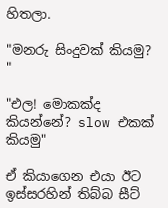හිතලා.

"මනරු සිංදුවක් කියමු? "

"එල! මොකක්ද කියන්නේ? slow එකක් කියමු"

ඒ කියාගෙන එයා ඊට ඉස්සරහින් තිබ්බ සීට්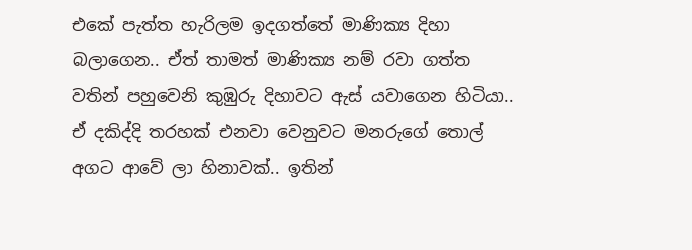එකේ පැත්ත හැරිලම ඉදගත්තේ මාණික්‍ය දිහා බලාගෙන.. ඒත් තාමත් මාණික්‍ය නම් රවා ගත්ත වතින් පහුවෙනි කුඹුරු දිහාවට ඇස් යවාගෙන හිටියා.. ඒ දකිද්දි තරහක් එනවා වෙනුවට මනරුගේ තොල් අගට ආවේ ලා හිනාවක්.. ඉතින්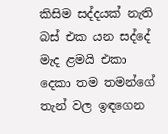කිසිම සද්දයක් නැති බස් එක යන සද්දේ මැද ළමයි එකා දෙකා තම තමන්ගේ තැන් වල ඉඳගෙන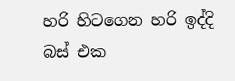හරි හිටගෙන හරි ඉද්දි බස් එක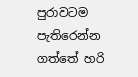පුරාවටම පැතිරෙන්න ගත්තේ හරි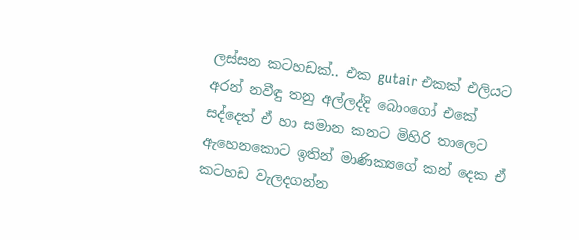ලස්සන කටහඩක්.. එක gutair එකක් එලියට අරන් නවීඳු තනු අල්ලද්දි බොංගෝ එකේ සද්දෙත් ඒ හා සමාන කනට මිහිරි තාලෙට ඇහෙනකොට ඉතින් මාණික්‍යගේ කන් දෙක ඒ කටහඩ වැලදගන්න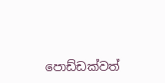පොඩ්ඩක්වත්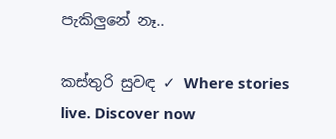පැකිලුනේ නෑ..

කස්තුරි සුවඳ ✓ Where stories live. Discover now